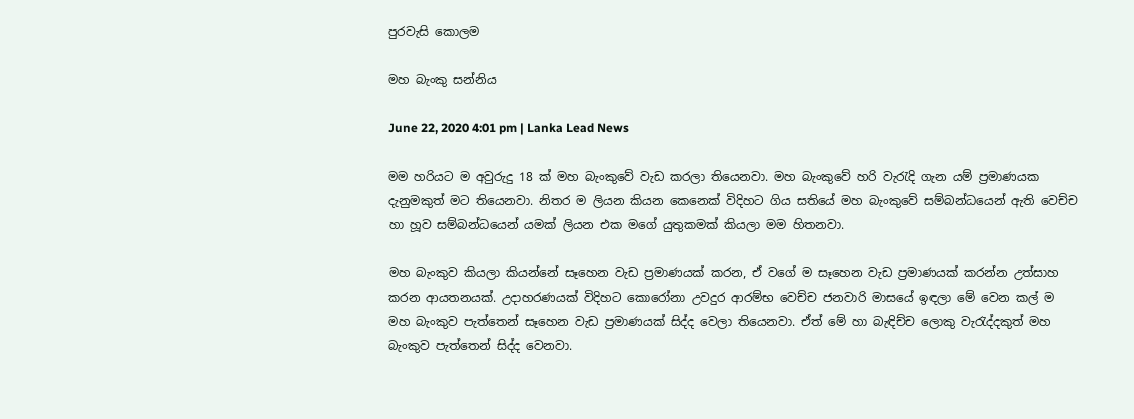පුරවැසි කොලම

මහ බැංකු සන්නිය

June 22, 2020 4:01 pm | Lanka Lead News

මම හරියට ම අවුරුදු 18 ක් මහ බැංකුවේ වැඩ කරලා තියෙනවා. මහ බැංකුවේ හරි වැරැදි ගැන යම් ප්‍රමාණයක දැනුමකුත් මට තියෙනවා. නිතර ම ලියන කියන කෙනෙක් විදිහට ගිය සතියේ මහ බැංකුවේ සම්බන්ධයෙන් ඇති වෙච්ච හා හූව සම්බන්ධයෙන් යමක් ලියන එක මගේ යුතුකමක් කියලා මම හිතනවා.

මහ බැංකුව කියලා කියන්නේ සෑහෙන වැඩ ප්‍රමාණයක් කරන, ඒ වගේ ම සෑහෙන වැඩ ප්‍රමාණයක් කරන්න උත්සාහ කරන ආයතනයක්. උදාහරණයක් විදිහට කොරෝනා උවදුර ආරම්භ වෙච්ච ජනවාරි මාසයේ ඉඳලා මේ වෙන කල් ම මහ බැංකුව පැත්තෙන් සෑහෙන වැඩ ප්‍රමාණයක් සිද්ද වෙලා තියෙනවා. ඒත් මේ හා බැඳිච්ච ලොකු වැරැද්දකුත් මහ බැංකුව පැත්තෙන් සිද්ද වෙනවා.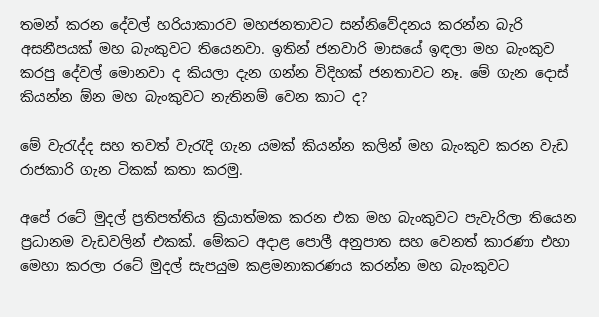තමන් කරන දේවල් හරියාකාරව මහජනතාවට සන්නිවේදනය කරන්න බැරි අසනීපයක් මහ බැංකුවට තියෙනවා. ඉතින් ජනවාරි මාසයේ ඉඳලා මහ බැංකුව කරපු දේවල් මොනවා ද කියලා දැන ගන්න විදිහක් ජනතාවට නෑ. මේ ගැන දොස් කියන්න ඕන මහ බැංකුවට නැතිනම් වෙන කාට ද?

මේ වැරැද්ද සහ තවත් වැරැදි ගැන යමක් කියන්න කලින් මහ බැංකුව කරන වැඩ රාජකාරි ගැන ටිකක් කතා කරමු.

අපේ රටේ මුදල් ප්‍රතිපත්තිය ක්‍රියාත්මක කරන එක මහ බැංකුවට පැවැරිලා තියෙන ප්‍රධානම වැඩවලින් එකක්. මේකට අදාළ පොලී අනුපාත සහ වෙනත් කාරණා එහා මෙහා කරලා රටේ මුදල් සැපයුම කළමනාකරණය කරන්න මහ බැංකුවට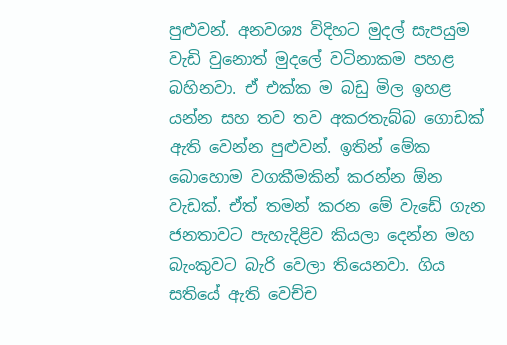පුළුවන්. අනවශ්‍ය විදිහට මුදල් සැපයුම වැඩි වුනොත් මුදලේ වටිනාකම පහළ බහිනවා. ඒ එක්ක ම බඩු මිල ඉහළ යන්න සහ තව තව අකරතැබ්බ ගොඩක් ඇති වෙන්න පුළුවන්. ඉතින් මේක බොහොම වගකීමකින් කරන්න ඕන වැඩක්. ඒත් තමන් කරන මේ වැඩේ ගැන ජනතාවට පැහැදිළිව කියලා දෙන්න මහ බැංකුවට බැරි වෙලා තියෙනවා. ගිය සතියේ ඇති වෙච්ච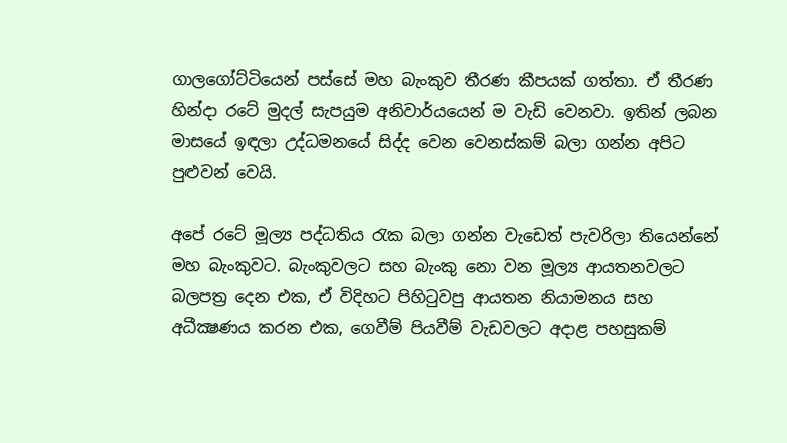ගාලගෝට්ටියෙන් පස්සේ මහ බැංකුව තීරණ කීපයක් ගත්තා. ඒ තීරණ හින්දා රටේ මුදල් සැපයුම අනිවාර්යයෙන් ම වැඩි වෙනවා. ඉතින් ලබන මාසයේ ඉඳලා උද්ධමනයේ සිද්ද වෙන වෙනස්කම් බලා ගන්න අපිට පුළුවන් වෙයි.

අපේ රටේ මූල්‍ය පද්ධතිය රැක බලා ගන්න වැඩෙත් පැවරිලා තියෙන්නේ මහ බැංකුවට. බැංකුවලට සහ බැංකු නො වන මූල්‍ය ආයතනවලට බලපත්‍ර දෙන එක, ඒ විදිහට පිහිටුවපු ආයතන නියාමනය සහ අධීක්‍ෂණය කරන එක, ගෙවීම් පියවීම් වැඩවලට අදාළ පහසුකම්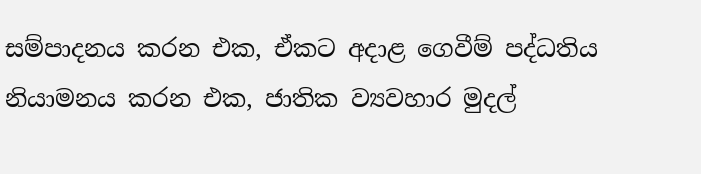සම්පාදනය කරන එක, ඒකට අදාළ ගෙවීම් පද්ධතිය නියාමනය කරන එක, ජාතික ව්‍යවහාර මුදල්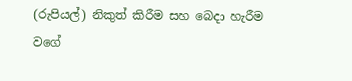(රුපියල්) නිකුත් කිරීම සහ බෙදා හැරීම වගේ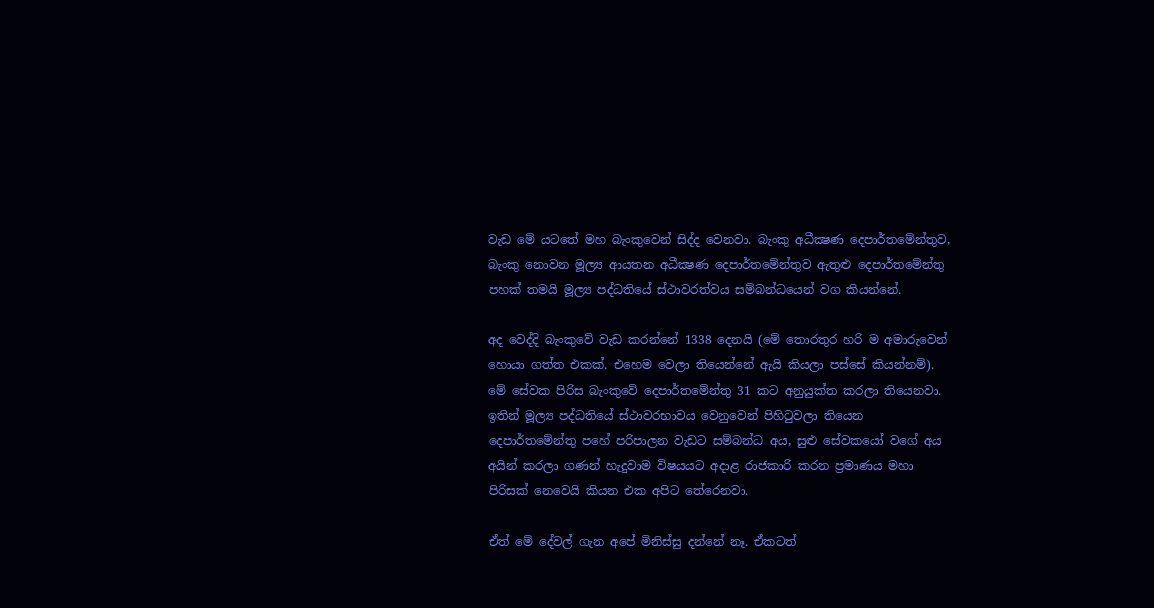වැඩ මේ යටතේ මහ බැංකුවෙන් සිද්ද වෙනවා. බැංකු අධීක්‍ෂණ දෙපාර්තමේන්තුව, බැංකු නොවන මූල්‍ය ආයතන අධීක්‍ෂණ දෙපාර්තමේන්තුව ඇතුළු දෙපාර්තමේන්තු පහක් තමයි මූල්‍ය පද්ධතියේ ස්ථාවරත්වය සම්බන්ධයෙන් වග කියන්නේ.

අද වෙද්දි බැංකුවේ වැඩ කරන්නේ 1338 දෙනයි (මේ තොරතුර හරි ම අමාරුවෙන් හොයා ගත්ත එකක්. එහෙම වෙලා තියෙන්නේ ඇයි කියලා පස්සේ කියන්නම්). මේ සේවක පිරිස බැංකුවේ දෙපාර්තමේන්තු 31 කට අනුයුක්ත කරලා තියෙනවා. ඉතින් මූල්‍ය පද්ධතියේ ස්ථාවරභාවය වෙනුවෙන් පිහිටුවලා තියෙන දෙපාර්තමේන්තු පහේ පරිපාලන වැඩට සම්බන්ධ අය, සුළු සේවකයෝ වගේ අය අයින් කරලා ගණන් හැදුවාම විෂයයට අදාළ රාජකාරි කරන ප්‍රමාණය මහා පිරිසක් නෙවෙයි කියන එක අපිට තේරෙනවා.

ඒත් මේ දේවල් ගැන අපේ මිනිස්සු දන්නේ නෑ. ඒකටත්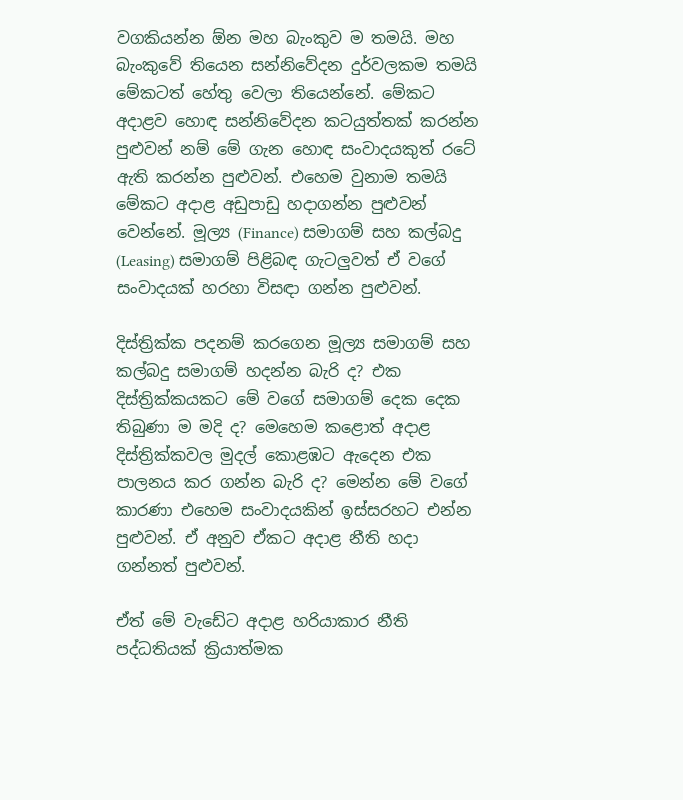වගකියන්න ඕන මහ බැංකුව ම තමයි. මහ බැංකුවේ තියෙන සන්නිවේදන දුර්වලකම තමයි මේකටත් හේතු වෙලා තියෙන්නේ. මේකට අදාළව හොඳ සන්නිවේදන කටයුත්තක් කරන්න පුළුවන් නම් මේ ගැන හොඳ සංවාදයකුත් රටේ ඇති කරන්න පුළුවන්. එහෙම වුනාම තමයි මේකට අදාළ අඩුපාඩු හදාගන්න පුළුවන් වෙන්නේ. මූල්‍ය (Finance) සමාගම් සහ කල්බදු (Leasing) සමාගම් පිළිබඳ ගැටලුවත් ඒ වගේ සංවාදයක් හරහා විසඳා ගන්න පුළුවන්.

දිස්ත්‍රික්ක පදනම් කරගෙන මූල්‍ය සමාගම් සහ කල්බදු සමාගම් හදන්න බැරි ද? එක දිස්ත්‍රික්කයකට මේ වගේ සමාගම් දෙක දෙක තිබුණා ම මදි ද? මෙහෙම කළොත් අදාළ දිස්ත්‍රික්කවල මුදල් කොළඹට ඇදෙන එක පාලනය කර ගන්න බැරි ද? මෙන්න මේ වගේ කාරණා එහෙම සංවාදයකින් ඉස්සරහට එන්න පුළුවන්. ඒ අනුව ඒකට අදාළ නීති හදා ගන්නත් පුළුවන්.

ඒත් මේ වැඩේට අදාළ හරියාකාර නීති පද්ධතියක් ක්‍රියාත්මක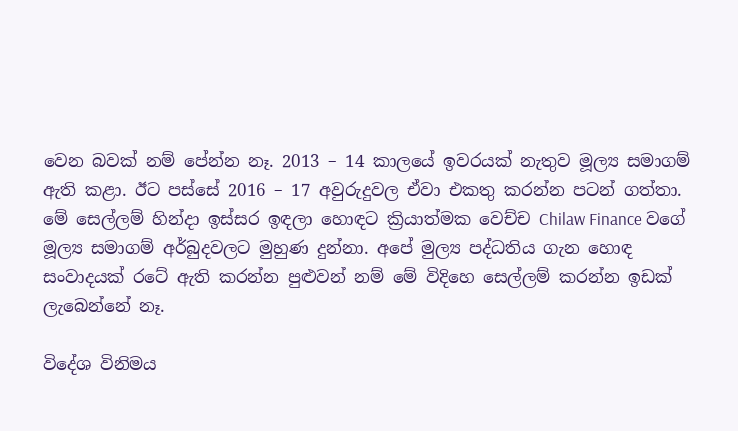වෙන බවක් නම් පේන්න නෑ. 2013 – 14 කාලයේ ඉවරයක් නැතුව මූල්‍ය සමාගම් ඇති කළා. ඊට පස්සේ 2016 – 17 අවුරුදුවල ඒවා එකතු කරන්න පටන් ගත්තා. මේ සෙල්ලම් හින්දා ඉස්සර ඉඳලා හොඳට ක්‍රියාත්මක වෙච්ච Chilaw Finance වගේ මූල්‍ය සමාගම් අර්බුදවලට මුහුණ දුන්නා. අපේ මුල්‍ය පද්ධතිය ගැන හොඳ සංවාදයක් රටේ ඇති කරන්න පුළුවන් නම් මේ විදිහෙ සෙල්ලම් කරන්න ඉඩක් ලැබෙන්නේ නෑ.

විදේශ විනිමය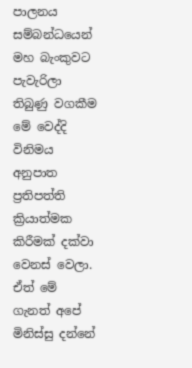පාලනය සම්බන්ධයෙන් මහ බැංකුවට පැවැරිලා තිබුණු වගකීම මේ වෙද්දි විනිමය අනුපාත ප්‍රතිපත්ති ක්‍රියාත්මක කිරීමක් දක්වා වෙනස් වෙලා. ඒත් මේ ගැනත් අපේ මිනිස්සු දන්නේ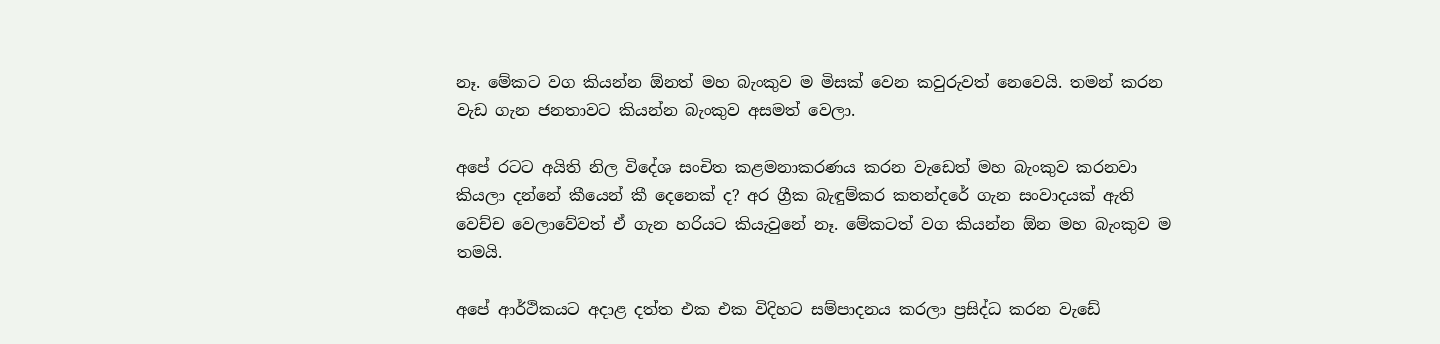නෑ. මේකට වග කියන්න ඕනත් මහ බැංකුව ම මිසක් වෙන කවුරුවත් නෙවෙයි. තමන් කරන වැඩ ගැන ජනතාවට කියන්න බැංකුව අසමත් වෙලා.

අපේ රටට අයිති නිල විදේශ සංචිත කළමනාකරණය කරන වැඩෙත් මහ බැංකුව කරනවා කියලා දන්නේ කීයෙන් කී දෙනෙක් ද? අර ග්‍රීක බැඳුම්කර කතන්දරේ ගැන සංවාදයක් ඇති වෙච්ච වෙලාවේවත් ඒ ගැන හරියට කියැවුනේ නෑ. මේකටත් වග කියන්න ඕන මහ බැංකුව ම තමයි.

අපේ ආර්ථිකයට අදාළ දත්ත එක එක විදිහට සම්පාදනය කරලා ප්‍රසිද්ධ කරන වැඩේ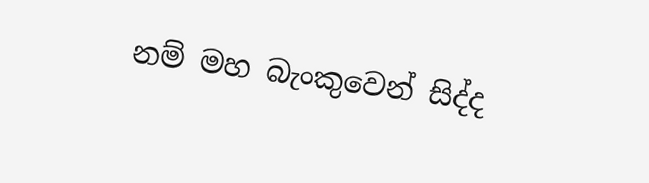නම් මහ බැංකුවෙන් සිද්ද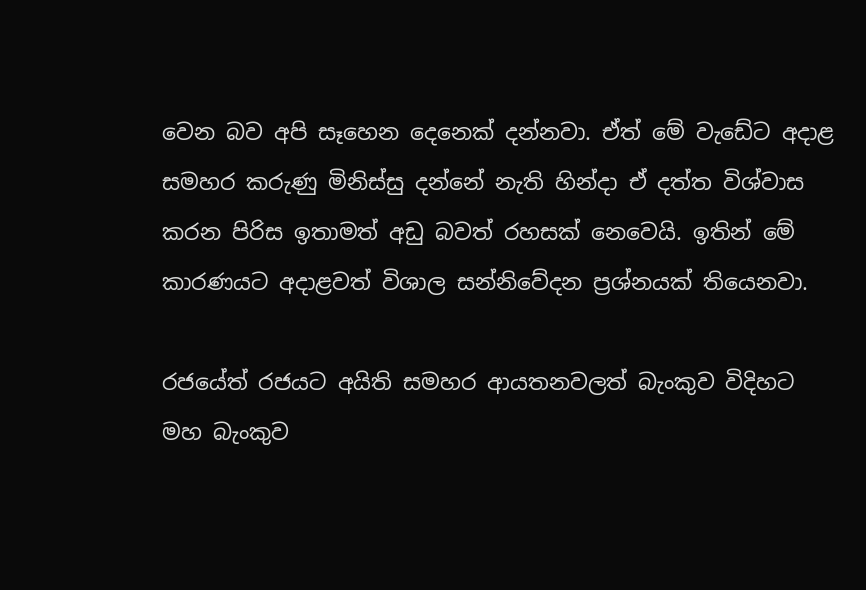වෙන බව අපි සෑහෙන දෙනෙක් දන්නවා. ඒත් මේ වැඩේට අදාළ සමහර කරුණු මිනිස්සු දන්නේ නැති හින්දා ඒ දත්ත විශ්වාස කරන පිරිස ඉතාමත් අඩු බවත් රහසක් නෙවෙයි. ඉතින් මේ කාරණයට අදාළවත් විශාල සන්නිවේදන ප්‍රශ්නයක් තියෙනවා.

රජයේත් රජයට අයිති සමහර ආයතනවලත් බැංකුව විදිහට මහ බැංකුව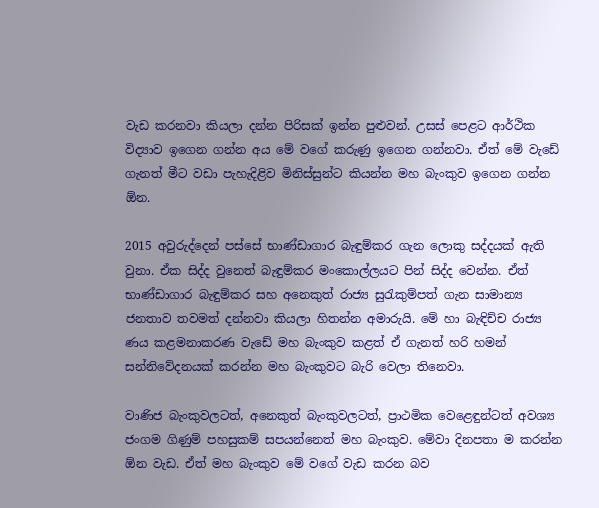වැඩ කරනවා කියලා දන්න පිරිසක් ඉන්න පුළුවන්. උසස් පෙළට ආර්ථික විද්‍යාව ඉගෙන ගන්න අය මේ වගේ කරුණු ඉගෙන ගන්නවා. ඒත් මේ වැඩේ ගැනත් මීට වඩා පැහැදිළිව මිනිස්සුන්ට කියන්න මහ බැංකුව ඉගෙන ගන්න ඕන.

2015 අවුරුද්දෙන් පස්සේ භාණ්ඩාගාර බැඳුම්කර ගැන ලොකු සද්දයක් ඇති වුනා. ඒක සිද්ද වුනෙත් බැඳුම්කර මංකොල්ලයට පින් සිද්ද වෙන්න. ඒත් භාණ්ඩාගාර බැඳුම්කර සහ අනෙකුත් රාජ්‍ය සුරැකුම්පත් ගැන සාමාන්‍ය ජනතාව තවමත් දන්නවා කියලා හිතන්න අමාරුයි. මේ හා බැඳිච්ච රාජ්‍ය ණය කළමනාකරණ වැඩේ මහ බැංකුව කළත් ඒ ගැනත් හරි හමන් සන්නිවේදනයක් කරන්න මහ බැංකුවට බැරි වෙලා තිනෙවා.

වාණිජ බැංකුවලටත්, අනෙකුත් බැංකුවලටත්, ප්‍රාථමික වෙළෙඳුන්ටත් අවශ්‍ය ජංගම ගිණුම් පහසුකම් සපයන්නෙත් මහ බැංකුව. මේවා දිනපතා ම කරන්න ඕන වැඩ. ඒත් මහ බැංකුව මේ වගේ වැඩ කරන බව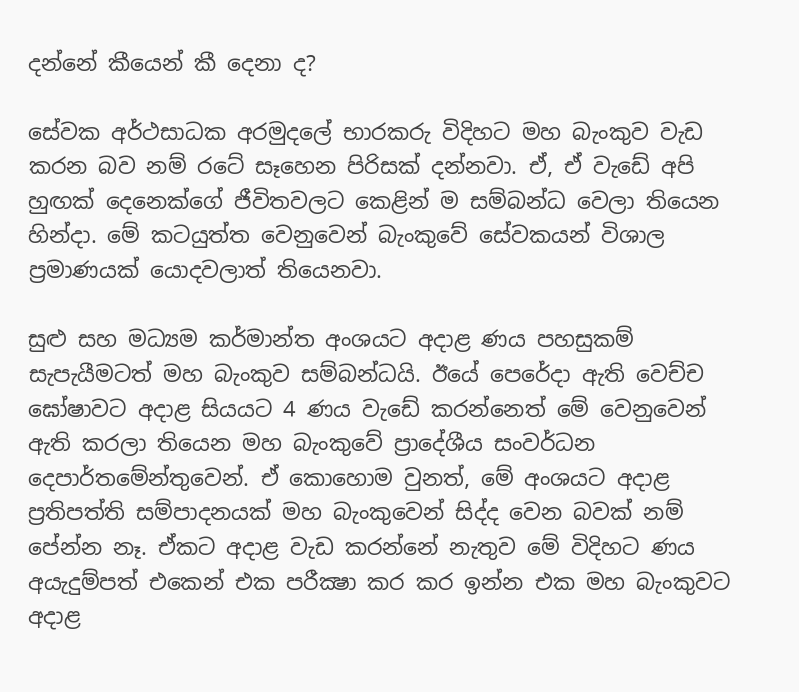දන්නේ කීයෙන් කී දෙනා ද?

සේවක අර්ථසාධක අරමුදලේ භාරකරු විදිහට මහ බැංකුව වැඩ කරන බව නම් රටේ සෑහෙන පිරිසක් දන්නවා. ඒ, ඒ වැඩේ අපි හුඟක් දෙනෙක්ගේ ජීවිතවලට කෙළින් ම සම්බන්ධ වෙලා තියෙන හින්දා. මේ කටයුත්ත වෙනුවෙන් බැංකුවේ සේවකයන් විශාල ප්‍රමාණයක් යොදවලාත් තියෙනවා.

සුළු සහ මධ්‍යම කර්මාන්ත අංශයට අදාළ ණය පහසුකම් සැපැයීමටත් මහ බැංකුව සම්බන්ධයි. ඊයේ පෙරේදා ඇති වෙච්ච ඝෝෂාවට අදාළ සියයට 4 ණය වැඩේ කරන්නෙත් මේ වෙනුවෙන් ඇති කරලා තියෙන මහ බැංකුවේ ප්‍රාදේශීය සංවර්ධන දෙපාර්තමේන්තුවෙන්. ඒ කොහොම වුනත්, මේ අංශයට අදාළ ප්‍රතිපත්ති සම්පාදනයක් මහ බැංකුවෙන් සිද්ද වෙන බවක් නම් පේන්න නෑ. ඒකට අදාළ වැඩ කරන්නේ නැතුව මේ විදිහට ණය අයැදුම්පත් එකෙන් එක පරීක්‍ෂා කර කර ඉන්න එක මහ බැංකුවට අදාළ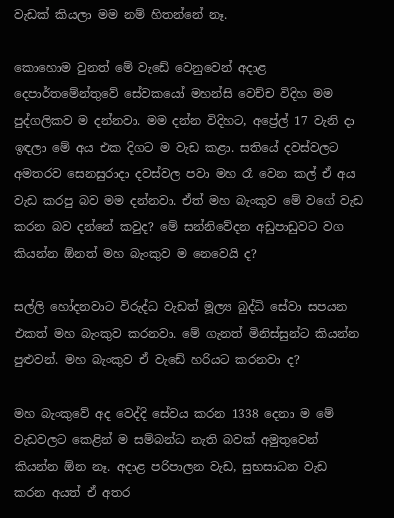වැඩක් කියලා මම නම් හිතන්නේ නෑ.

කොහොම වුනත් මේ වැඩේ වෙනුවෙන් අදාළ දෙපාර්තමේන්තුවේ සේවකයෝ මහන්සි වෙච්ච විදිහ මම පුද්ගලිකව ම දන්නවා. මම දන්න විදිහට, අප්‍රේල් 17 වැනි දා ඉඳලා මේ අය එක දිගට ම වැඩ කළා. සතියේ දවස්වලට අමතරව සෙනසුරාදා දවස්වල පවා මහ රෑ වෙන කල් ඒ අය වැඩ කරපු බව මම දන්නවා. ඒත් මහ බැංකුව මේ වගේ වැඩ කරන බව දන්නේ කවුද? මේ සන්නිවේදන අඩුපාඩුවට වග කියන්න ඕනත් මහ බැංකුව ම නෙවෙයි ද?

සල්ලි හෝදනවාට විරුද්ධ වැඩත් මූල්‍ය බුද්ධි සේවා සපයන එකත් මහ බැංකුව කරනවා. මේ ගැනත් මිනිස්සුන්ට කියන්න පුළුවන්. මහ බැංකුව ඒ වැඩේ හරියට කරනවා ද?

මහ බැංකුවේ අද වෙද්දි සේවය කරන 1338 දෙනා ම මේ වැඩවලට කෙළින් ම සම්බන්ධ නැති බවක් අමුතුවෙන් කියන්න ඕන නෑ. අදාළ පරිපාලන වැඩ, සුභසාධන වැඩ කරන අයත් ඒ අතර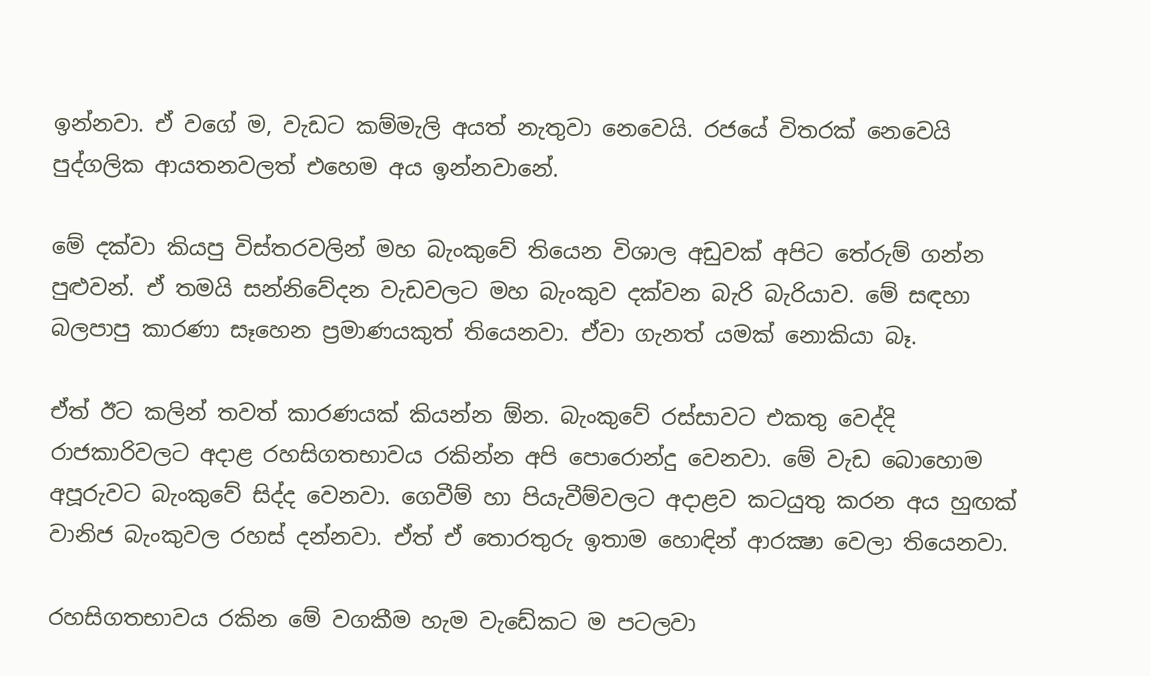ඉන්නවා. ඒ වගේ ම, වැඩට කම්මැලි අයත් නැතුවා නෙවෙයි. රජයේ විතරක් නෙවෙයි පුද්ගලික ආයතනවලත් එහෙම අය ඉන්නවානේ.

මේ දක්වා කියපු විස්තරවලින් මහ බැංකුවේ තියෙන විශාල අඩුවක් අපිට තේරුම් ගන්න පුළුවන්. ඒ තමයි සන්නිවේදන වැඩවලට මහ බැංකුව දක්වන බැරි බැරියාව. මේ සඳහා බලපාපු කාරණා සෑහෙන ප්‍රමාණයකුත් තියෙනවා. ඒවා ගැනත් යමක් නොකියා බෑ.

ඒත් ඊට කලින් තවත් කාරණයක් කියන්න ඕන. බැංකුවේ රස්සාවට එකතු වෙද්දි රාජකාරිවලට අදාළ රහසිගතභාවය රකින්න අපි පොරොන්දු වෙනවා. මේ වැඩ බොහොම අපූරුවට බැංකුවේ සිද්ද වෙනවා. ගෙවීම් හා පියැවීම්වලට අදාළව කටයුතු කරන අය හුඟක් වානිජ බැංකුවල රහස් දන්නවා. ඒත් ඒ තොරතුරු ඉතාම හොඳින් ආරක්‍ෂා වෙලා තියෙනවා.

රහසිගතභාවය රකින මේ වගකීම හැම වැඩේකට ම පටලවා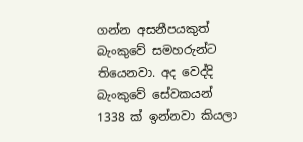ගන්න අසනීපයකුත් බැංකුවේ සමහරුන්ට තියෙනවා. අද වෙද්දි බැංකුවේ සේවකයන් 1338 ක් ඉන්නවා කියලා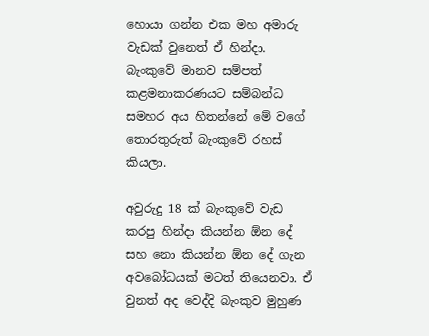හොයා ගන්න එක මහ අමාරු වැඩක් වුනෙත් ඒ හින්දා. බැංකුවේ මානව සම්පත් කළමනාකරණයට සම්බන්ධ සමහර අය හිතන්නේ මේ වගේ තොරතුරුත් බැංකුවේ රහස් කියලා.

අවුරුදු 18 ක් බැංකුවේ වැඩ කරපු හින්දා කියන්න ඕන දේ සහ නො කියන්න ඕන දේ ගැන අවබෝධයක් මටත් තියෙනවා. ඒ වුනත් අද වෙද්දි බැංකුව මුහුණ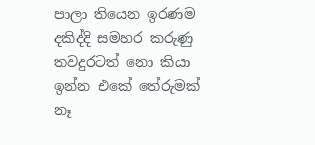පාලා තියෙන ඉරණම දකිද්දි සමහර කරුණු තවදුරටත් නො කියා ඉන්න එකේ තේරුමක් නෑ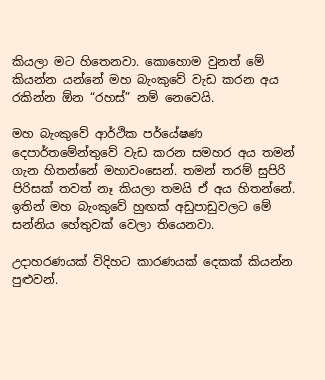කියලා මට හිතෙනවා. කොහොම වුනත් මේ කියන්න යන්නේ මහ බැංකුවේ වැඩ කරන අය රකින්න ඕන “රහස්” නම් නෙවෙයි.

මහ බැංකුවේ ආර්ථික පර්යේෂණ දෙපාර්තමේන්තුවේ වැඩ කරන සමහර අය තමන් ගැන හිතන්නේ මහාවංසෙන්. තමන් තරම් සුපිරි පිරිසක් තවත් නෑ කියලා තමයි ඒ අය හිතන්නේ. ඉතින් මහ බැංකුවේ හුඟක් අඩුපාඩුවලට මේ සන්නිය හේතුවක් වෙලා තියෙනවා.

උදාහරණයක් විදිහට කාරණයක් දෙකක් කියන්න පුළුවන්.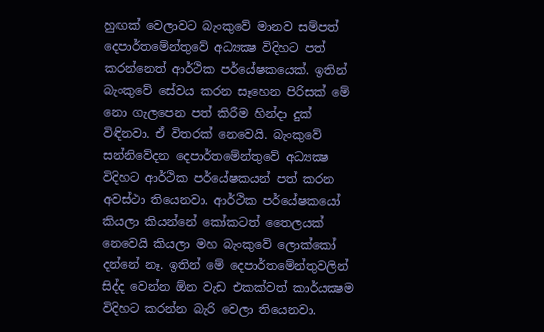හුඟක් වෙලාවට බැංකුවේ මානව සම්පත් දෙපාර්තමේන්තුවේ අධ්‍යක්‍ෂ විදිහට පත් කරන්නෙත් ආර්ථික පර්යේෂකයෙක්. ඉතින් බැංකුවේ සේවය කරන සෑහෙන පිරිසක් මේ නො ගැලපෙන පත් කිරීම හින්දා දුක් විඳිනවා. ඒ විතරක් නෙවෙයි. බැංකුවේ සන්නිවේදන දෙපාර්තමේන්තුවේ අධ්‍යක්‍ෂ විදිහට ආර්ථික පර්යේෂකයන් පත් කරන අවස්ථා තියෙනවා. ආර්ථික පර්යේෂකයෝ කියලා කියන්නේ කෝකටත් තෛලයක් නෙවෙයි කියලා මහ බැංකුවේ ලොක්කෝ දන්නේ නෑ. ඉතින් මේ දෙපාර්තමේන්තුවලින් සිද්ද වෙන්න ඕන වැඩ එකක්වත් කාර්යක්‍ෂම විදිහට කරන්න බැරි වෙලා තියෙනවා.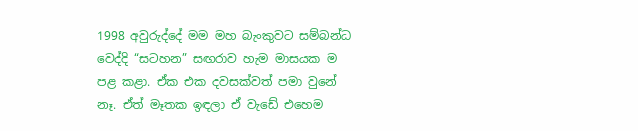1998 අවුරුද්දේ මම මහ බැංකුවට සම්බන්ධ වෙද්දි “සටහන” සඟරාව හැම මාසයක ම පළ කළා. ඒක එක දවසක්වත් පමා වුනේ නෑ. ඒත් මෑතක ඉඳලා ඒ වැඩේ එහෙම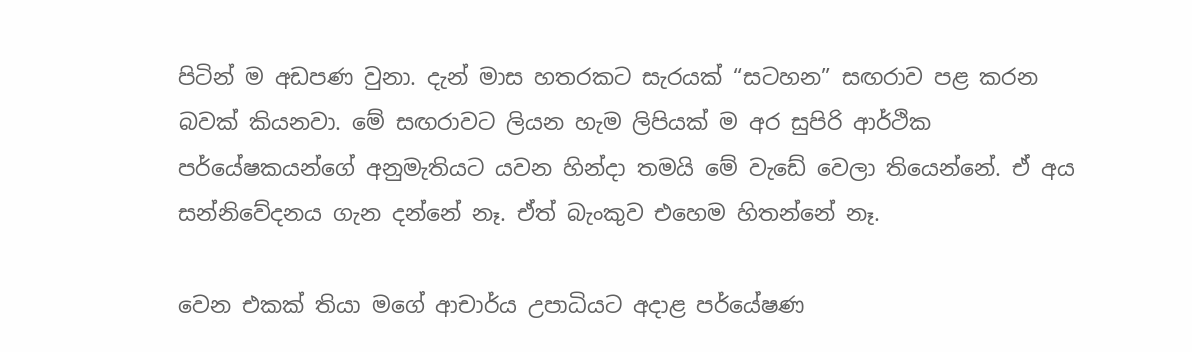පිටින් ම අඩපණ වුනා. දැන් මාස හතරකට සැරයක් “සටහන” සඟරාව පළ කරන බවක් කියනවා. මේ සඟරාවට ලියන හැම ලිපියක් ම අර සුපිරි ආර්ථික පර්යේෂකයන්ගේ අනුමැතියට යවන හින්දා තමයි මේ වැඩේ වෙලා තියෙන්නේ. ඒ අය සන්නිවේදනය ගැන දන්නේ නෑ. ඒත් බැංකුව එහෙම හිතන්නේ නෑ.

වෙන එකක් තියා මගේ ආචාර්ය උපාධියට අදාළ පර්යේෂණ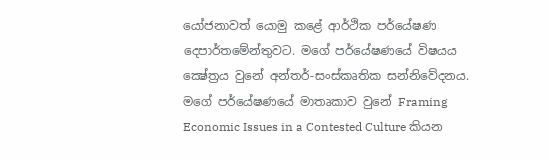යෝජනාවත් යොමු කළේ ආර්ථික පර්යේෂණ දෙපාර්තමේන්තුවට. මගේ පර්යේෂණයේ විෂයය ක්‍ෂේත්‍රය වුනේ අන්තර්-සංස්කෘතික සන්නිවේදනය. මගේ පර්යේෂණයේ මාතෘකාව වුනේ Framing Economic Issues in a Contested Culture කියන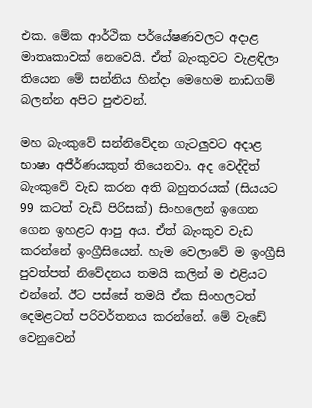එක. මේක ආර්ථික පර්යේෂණවලට අදාළ මාතෘකාවක් නෙවෙයි. ඒත් බැංකුවට වැළඳිලා තියෙන මේ සන්නිය හින්දා මෙහෙම නාඩගම් බලන්න අපිට පුළුවන්.

මහ බැංකුවේ සන්නිවේදන ගැටලුවට අදාළ භාෂා අජීර්ණයකුත් තියෙනවා. අද වෙද්දිත් බැංකුවේ වැඩ කරන අති බහුතරයක් (සියයට 99 කටත් වැඩි පිරිසක්) සිංහලෙන් ඉගෙන ගෙන ඉහළට ආපු අය. ඒත් බැංකුව වැඩ කරන්නේ ඉංග්‍රීසියෙන්. හැම වෙලාවේ ම ඉංග්‍රීසි පුවත්පත් නිවේදනය තමයි කලින් ම එළියට එන්නේ. ඊට පස්සේ තමයි ඒක සිංහලටත් දෙමළටත් පරිවර්තනය කරන්නේ. මේ වැඩේ වෙනුවෙන්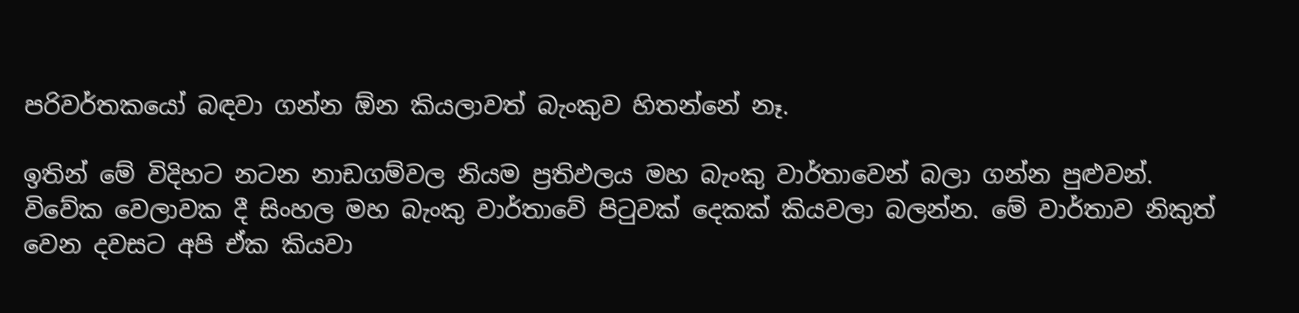පරිවර්තකයෝ බඳවා ගන්න ඕන කියලාවත් බැංකුව හිතන්නේ නෑ.

ඉතින් මේ විදිහට නටන නාඩගම්වල නියම ප්‍රතිඵලය මහ බැංකු වාර්තාවෙන් බලා ගන්න පුළුවන්. විවේක වෙලාවක දී සිංහල මහ බැංකු වාර්තාවේ පිටුවක් දෙකක් කියවලා බලන්න. මේ වාර්තාව නිකුත් වෙන දවසට අපි ඒක කියවා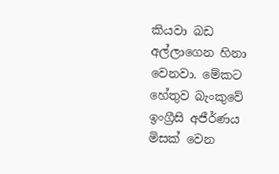කියවා බඩ අල්ලාගෙන හිනා වෙනවා. මේකට හේතුව බැංකුවේ ඉංග්‍රීසි අජීර්ණය මිසක් වෙන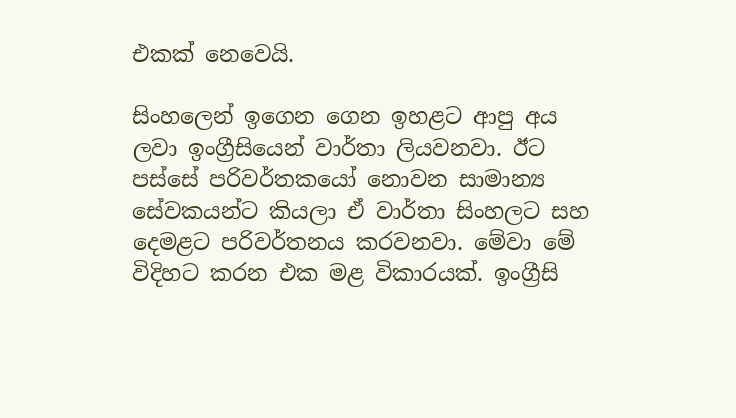එකක් නෙවෙයි.

සිංහලෙන් ඉගෙන ගෙන ඉහළට ආපු අය ලවා ඉංග්‍රීසියෙන් වාර්තා ලියවනවා. ඊට පස්සේ පරිවර්තකයෝ නොවන සාමාන්‍ය සේවකයන්ට කියලා ඒ වාර්තා සිංහලට සහ දෙමළට පරිවර්තනය කරවනවා. මේවා මේ විදිහට කරන එක මළ විකාරයක්. ඉංග්‍රීසි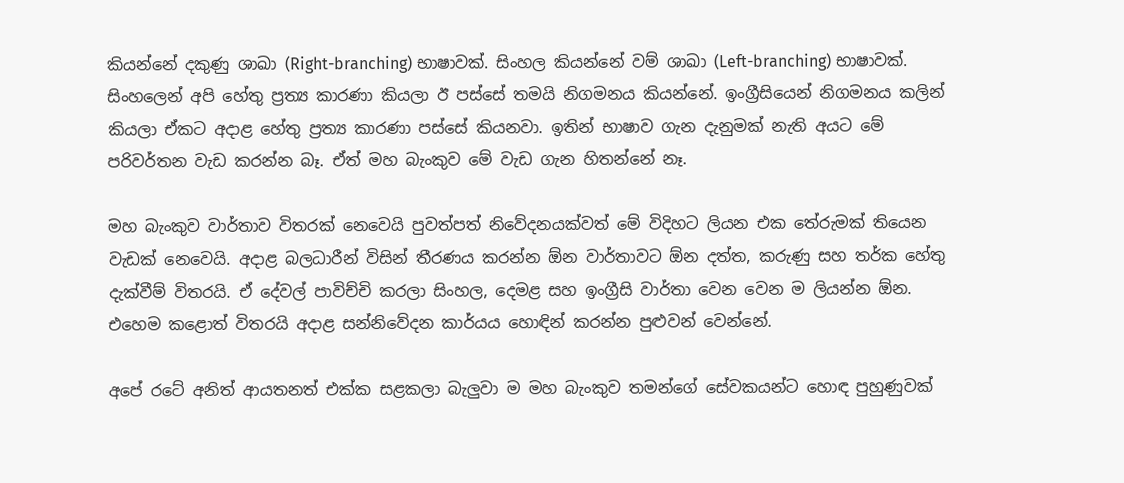කියන්නේ දකුණු ශාඛා (Right-branching) භාෂාවක්. සිංහල කියන්නේ වම් ශාඛා (Left-branching) භාෂාවක්. සිංහලෙන් අපි හේතු ප්‍රත්‍ය කාරණා කියලා ඊ පස්සේ තමයි නිගමනය කියන්නේ. ඉංග්‍රීසියෙන් නිගමනය කලින් කියලා ඒකට අදාළ හේතු ප්‍රත්‍ය කාරණා පස්සේ කියනවා. ඉතින් භාෂාව ගැන දැනුමක් නැති අයට මේ පරිවර්තන වැඩ කරන්න බෑ. ඒත් මහ බැංකුව මේ වැඩ ගැන හිතන්නේ නෑ.

මහ බැංකුව වාර්තාව විතරක් නෙවෙයි පුවත්පත් නිවේදනයක්වත් මේ විදිහට ලියන එක තේරුමක් තියෙන වැඩක් නෙවෙයි. අදාළ බලධාරීන් විසින් තීරණය කරන්න ඕන වාර්තාවට ඕන දත්ත, කරුණු සහ තර්ක හේතු දැක්වීම් විතරයි. ඒ දේවල් පාවිච්චි කරලා සිංහල, දෙමළ සහ ඉංග්‍රීසි වාර්තා වෙන වෙන ම ලියන්න ඕන. එහෙම කළොත් විතරයි අදාළ සන්නිවේදන කාර්යය හොඳින් කරන්න පුළුවන් වෙන්නේ.

අපේ රටේ අනිත් ආයතනත් එක්ක සළකලා බැලුවා ම මහ බැංකුව තමන්ගේ සේවකයන්ට හොඳ පුහුණුවක්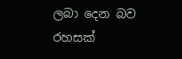ලබා දෙන බව රහසක්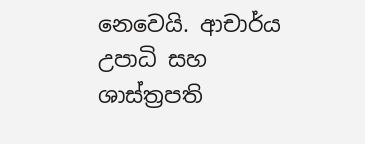නෙවෙයි. ආචාර්ය උපාධි සහ ශාස්ත්‍රපති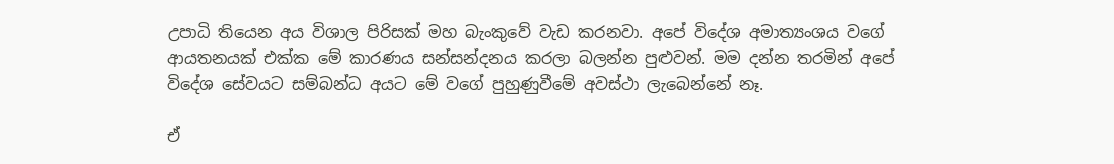උපාධි තියෙන අය විශාල පිරිසක් මහ බැංකුවේ වැඩ කරනවා. අපේ විදේශ අමාත්‍යංශය වගේ ආයතනයක් එක්ක මේ කාරණය සන්සන්දනය කරලා බලන්න පුළුවන්. මම දන්න තරමින් අපේ විදේශ සේවයට සම්බන්ධ අයට මේ වගේ පුහුණුවීමේ අවස්ථා ලැබෙන්නේ නෑ.

ඒ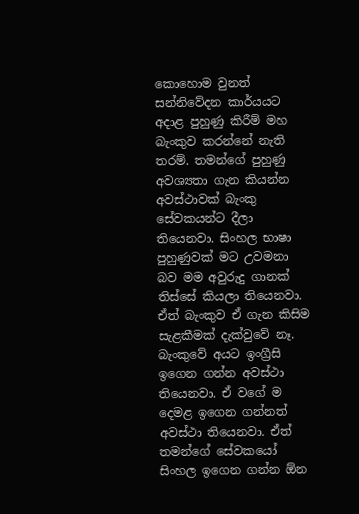කොහොම වුනත් සන්නිවේදන කාර්යයට අදාළ පුහුණු කිරීම් මහ බැංකුව කරන්නේ නැති තරම්. තමන්ගේ පුහුණු අවශ්‍යතා ගැන කියන්න අවස්ථාවක් බැංකු සේවකයන්ට දීලා තියෙනවා. සිංහල භාෂා පුහුණුවක් මට උවමනා බව මම අවුරුදු ගානක් තිස්සේ කියලා තියෙනවා. ඒත් බැංකුව ඒ ගැන කිසිම සැළකීමක් දැක්වුවේ නෑ. බැංකුවේ අයට ඉංග්‍රීසි ඉගෙන ගන්න අවස්ථා තියෙනවා. ඒ වගේ ම දෙමළ ඉගෙන ගන්නත් අවස්ථා තියෙනවා. ඒත් තමන්ගේ සේවකයෝ සිංහල ඉගෙන ගන්න ඕන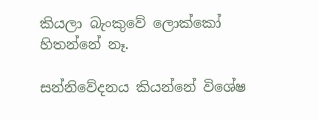කියලා බැංකුවේ ලොක්කෝ හිතන්නේ නෑ.

සන්නිවේදනය කියන්නේ විශේෂ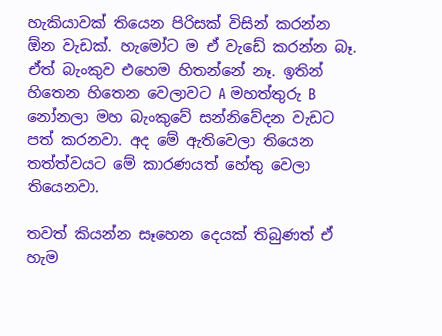හැකියාවක් තියෙන පිරිසක් විසින් කරන්න ඕන වැඩක්. හැමෝට ම ඒ වැඩේ කරන්න බෑ. ඒත් බැංකුව එහෙම හිතන්නේ නෑ. ඉතින් හිතෙන හිතෙන වෙලාවට A මහත්තුරු B නෝනලා මහ බැංකුවේ සන්නිවේදන වැඩට පත් කරනවා. අද මේ ඇතිවෙලා තියෙන තත්ත්වයට මේ කාරණයත් හේතු වෙලා තියෙනවා.

තවත් කියන්න සෑහෙන දෙයක් තිබුණත් ඒ හැම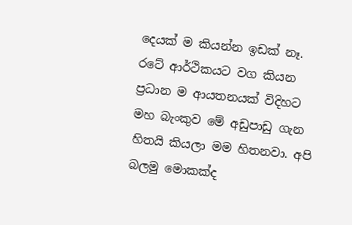දෙයක් ම කියන්න ඉඩක් නෑ. රටේ ආර්ථිකයට වග කියන ප්‍රධාන ම ආයතනයක් විදිහට මහ බැංකුව මේ අඩුපාඩු ගැන හිතයි කියලා මම හිතනවා. අපි බලමු මොකක්ද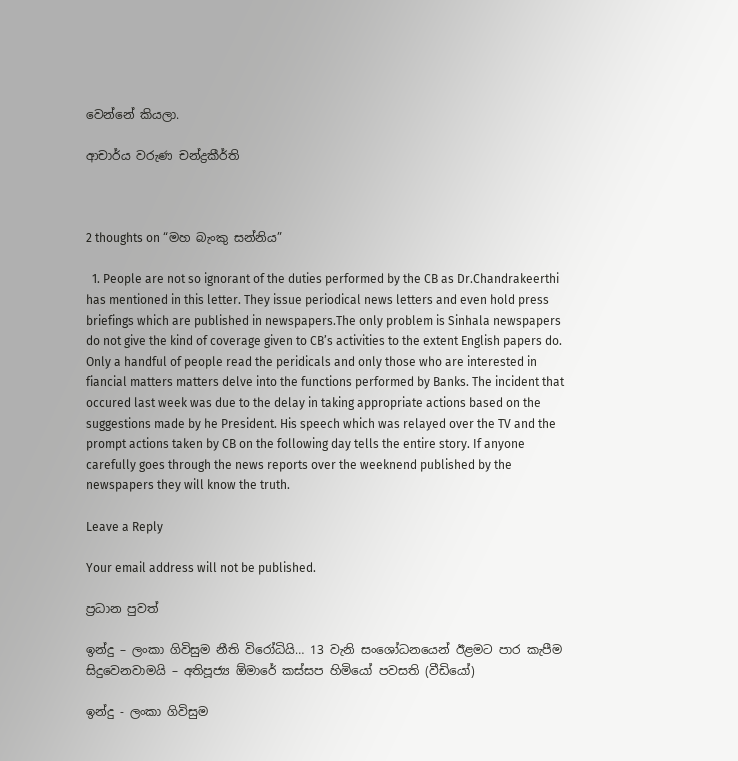වෙන්නේ කියලා.

ආචාර්ය වරුණ චන්ද්‍රකීර්ති



2 thoughts on “මහ බැංකු සන්නිය”

  1. People are not so ignorant of the duties performed by the CB as Dr.Chandrakeerthi has mentioned in this letter. They issue periodical news letters and even hold press briefings which are published in newspapers.The only problem is Sinhala newspapers do not give the kind of coverage given to CB’s activities to the extent English papers do. Only a handful of people read the peridicals and only those who are interested in fiancial matters matters delve into the functions performed by Banks. The incident that occured last week was due to the delay in taking appropriate actions based on the suggestions made by he President. His speech which was relayed over the TV and the prompt actions taken by CB on the following day tells the entire story. If anyone carefully goes through the news reports over the weeknend published by the newspapers they will know the truth.

Leave a Reply

Your email address will not be published.

ප්‍රධාන පුවත්

ඉන්දු – ලංකා ගිවිසුම නීති විරෝධියි… 13 වැනි සංශෝධනයෙන් ඊළමට පාර කැපීම සිදුවෙනවාමයි – අතිපූජ්‍ය ඕමාරේ කස්සප හිමියෝ පවසති (වීඩියෝ)

ඉන්දු - ලංකා ගිවිසුම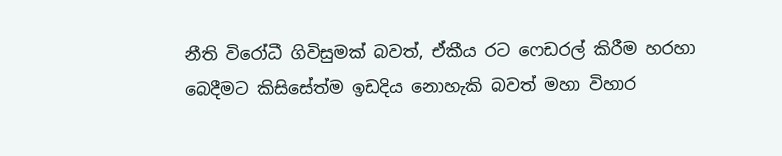නීති විරෝධී ගිවිසුමක් බවත්, ඒකීය රට ෆෙඩරල් කිරීම හරහා බෙදීමට කිසිසේත්ම ඉඩදිය නොහැකි බවත් මහා විහාර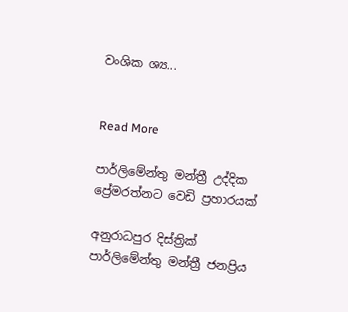වංශික ශ්‍ය...


Read More

පාර්ලිමේන්තු මන්ත්‍රී උද්දික ප්‍රේමරත්නට වෙඩි ප්‍රහාරයක්

අනුරාධපුර දිස්ත්‍රික් පාර්ලිමේන්තු මන්ත්‍රී ජනප්‍රිය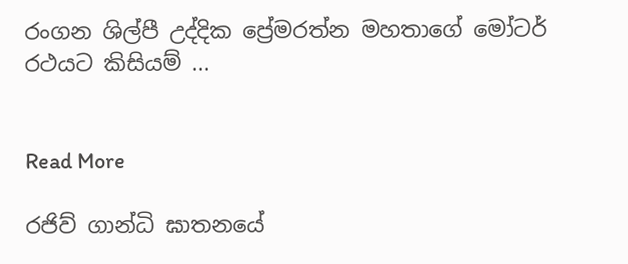රංගන ශිල්පී උද්දික ප්‍රේමරත්න මහතාගේ මෝටර් රථයට කිසියම් ...


Read More

රජිව් ගාන්ධි ඝාතනයේ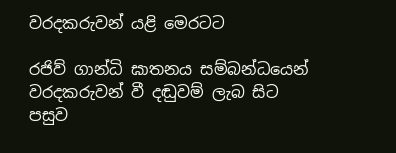වරදකරුවන් යළි මෙරටට

රජිව් ගාන්ධි ඝාතනය සම්බන්ධයෙන් වරදකරුවන් වී දඬුවම් ලැබ සිට පසුව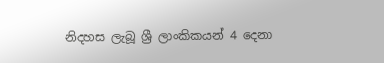නිදහස ලැබූ ශ්‍රී ලාංකිකයන් 4 දෙනා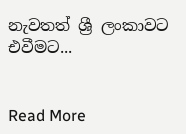නැවතත් ශ්‍රී ලංකාවට එවීමට...


Read More